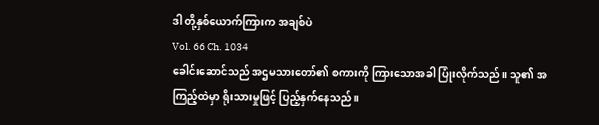ဒါ တို့နှစ်ယောက်ကြားက အချစ်ပဲ
Vol. 66 Ch. 1034
ခေါင်းဆောင်သည် အဌမသားတော်၏ စကားကို ကြားသောအခါ ပြုံးလိုက်သည်။ သူ၏ အကြည့်ထဲမှာ ရိုးသားမှုဖြင့် ပြည့်နှက်နေသည်။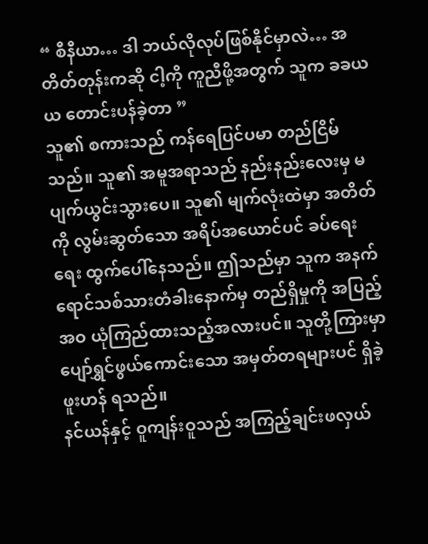“ စီနီယာ… ဒါ ဘယ်လိုလုပ်ဖြစ်နိုင်မှာလဲ… အတိတ်တုန်းကဆို ငါ့ကို ကူညီဖို့အတွက် သူက ခခယယ တောင်းပန်ခဲ့တာ ”
သူ၏ စကားသည် ကန်ရေပြင်ပမာ တည်ငြိမ်သည်။ သူ၏ အမူအရာသည် နည်းနည်းလေးမှ မပျက်ယွင်းသွားပေ။ သူ၏ မျက်လုံးထဲမှာ အတိတ်ကို လွမ်းဆွတ်သော အရိပ်အယောင်ပင် ခပ်ရေးရေး ထွက်ပေါ်နေသည်။ ဤသည်မှာ သူက အနက်ရောင်သစ်သားတံခါးနောက်မှ တည်ရှိမှုကို အပြည့်အဝ ယုံကြည်ထားသည့်အလားပင်။ သူတို့ကြားမှာ ပျော်ရွှင်ဖွယ်ကောင်းသော အမှတ်တရများပင် ရှိခဲ့ဖူးဟန် ရသည်။
နင်ယန်နှင့် ဝူကျန်းဝူသည် အကြည့်ချင်းဖလှယ်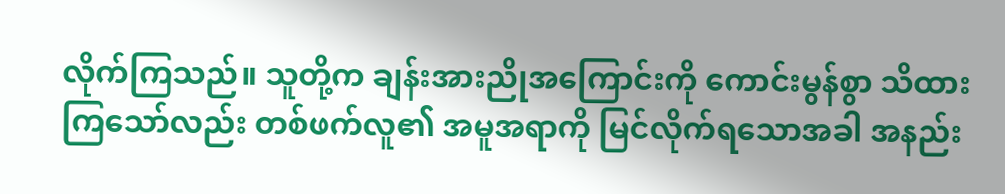လိုက်ကြသည်။ သူတို့က ချန်းအားညိုအကြောင်းကို ကောင်းမွန်စွာ သိထားကြသော်လည်း တစ်ဖက်လူ၏ အမူအရာကို မြင်လိုက်ရသောအခါ အနည်း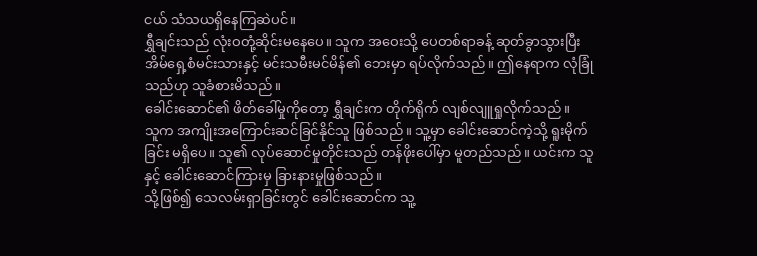ငယ် သံသယရှိနေကြဆဲပင်။
ရွှီချင်းသည် လုံးဝတုံ့ဆိုင်းမနေပေ။ သူက အဝေးသို့ ပေတစ်ရာခန့် ဆုတ်ခွာသွားပြီး အိမ်ရှေ့စံမင်းသားနှင့် မင်းသမီးမင်မိန်၏ ဘေးမှာ ရပ်လိုက်သည်။ ဤနေရာက လုံခြုံသည်ဟု သူခံစားမိသည်။
ခေါင်းဆောင်၏ ဖိတ်ခေါ်မှုကိုတော့ ရွှီချင်းက တိုက်ရိုက် လျစ်လျူရှုလိုက်သည်။
သူက အကျိုးအကြောင်းဆင်ခြင်နိုင်သူ ဖြစ်သည်။ သူ့မှာ ခေါင်းဆောင်ကဲ့သို့ ရူးမိုက်ခြင်း မရှိပေ။ သူ၏ လုပ်ဆောင်မှုတိုင်းသည် တန်ဖိုးပေါ်မှာ မူတည်သည်။ ယင်းက သူနှင့် ခေါင်းဆောင်ကြားမှ ခြားနားမှုဖြစ်သည်။
သို့ဖြစ်၍ သေလမ်းရှာခြင်းတွင် ခေါင်းဆောင်က သူ့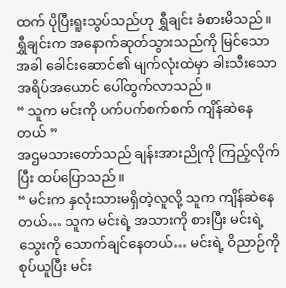ထက် ပိုပြီးရူးသွပ်သည်ဟု ရွှီချင်း ခံစားမိသည်။
ရွှီချင်းက အနောက်ဆုတ်သွားသည်ကို မြင်သောအခါ ခေါင်းဆောင်၏ မျက်လုံးထဲမှာ ခါးသီးသော အရိပ်အယောင် ပေါ်ထွက်လာသည်။
“ သူက မင်းကို ပက်ပက်စက်စက် ကျိန်ဆဲနေတယ် ”
အဌမသားတော်သည် ချန်းအားညိုကို ကြည့်လိုက်ပြီး ထပ်ပြောသည်။
“ မင်းက နှလုံးသားမရှိတဲ့လူလို့ သူက ကျိန်ဆဲနေတယ်… သူက မင်းရဲ့ အသားကို စားပြီး မင်းရဲ့ သွေးကို သောက်ချင်နေတယ်… မင်းရဲ့ ဝိညာဉ်ကို စုပ်ယူပြီး မင်း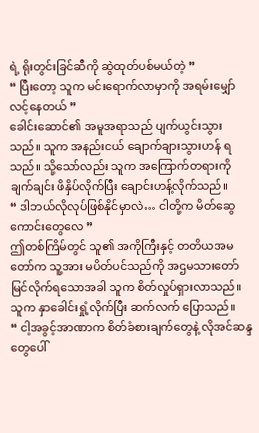ရဲ့ ရိုးတွင်းခြင်ဆီကို ဆွဲထုတ်ပစ်မယ်တဲ့ ”
“ ပြီးတော့ သူက မင်းရောက်လာမှာကို အရမ်းမျှော်လင့်နေတယ် ”
ခေါင်းဆောင်၏ အမူအရာသည် ပျက်ယွင်းသွားသည်။ သူက အနည်းငယ် ချောက်ချားသွားဟန် ရသည်။ သို့သော်လည်း သူက အကြောက်တရားကို ချက်ချင်း ဖိနှိပ်လိုက်ပြီး ချောင်းဟန့်လိုက်သည်။
“ ဒါဘယ်လိုလုပ်ဖြစ်နိုင်မှာလဲ… ငါတို့က မိတ်ဆွေကောင်းတွေလေ ”
ဤတစ်ကြိမ်တွင် သူ၏ အကိုကြီးနှင့် တတိယအမတော်က သူ့အား မပိတ်ပင်သည်ကို အဌမသားတော်မြင်လိုက်ရသောအခါ သူက စိတ်လှုပ်ရှားလာသည်။ သူက နှာခေါင်းရှုံ့လိုက်ပြီး ဆက်လက် ပြောသည်။
“ ငါ့အခွင့်အာဏာက စိတ်ခံစားချက်တွေနဲ့ လိုအင်ဆန္ဒတွေပေါ်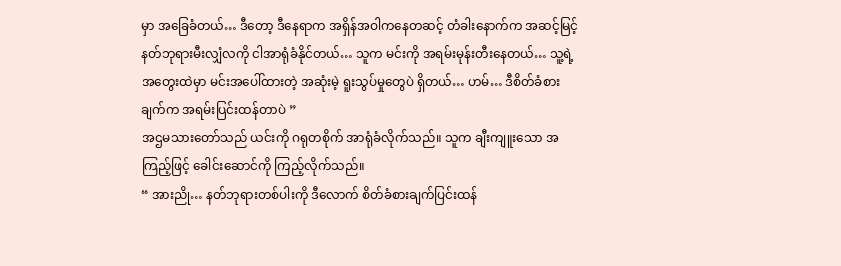မှာ အခြေခံတယ်… ဒီတော့ ဒီနေရာက အရှိန်အဝါကနေတဆင့် တံခါးနောက်က အဆင့်မြင့်နတ်ဘုရားမီးလျှံလကို ငါအာရုံခံနိုင်တယ်… သူက မင်းကို အရမ်းမုန်းတီးနေတယ်… သူ့ရဲ့ အတွေးထဲမှာ မင်းအပေါ်ထားတဲ့ အဆုံးမဲ့ ရူးသွပ်မှုတွေပဲ ရှိတယ်… ဟမ်… ဒီစိတ်ခံစားချက်က အရမ်းပြင်းထန်တာပဲ ”
အဌမသားတော်သည် ယင်းကို ဂရုတစိုက် အာရုံခံလိုက်သည်။ သူက ချီးကျူးသော အကြည့်ဖြင့် ခေါင်းဆောင်ကို ကြည့်လိုက်သည်။
“ အားညို… နတ်ဘုရားတစ်ပါးကို ဒီလောက် စိတ်ခံစားချက်ပြင်းထန်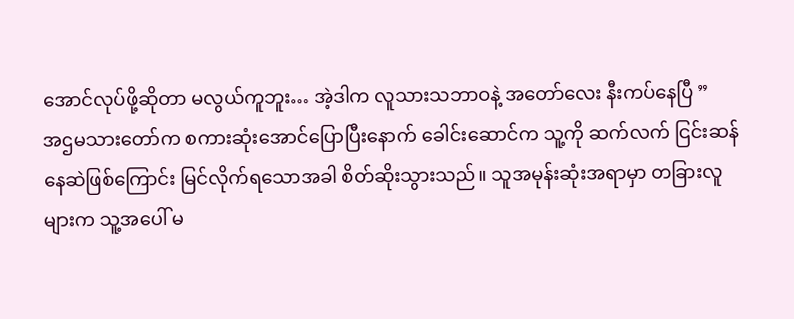အောင်လုပ်ဖို့ဆိုတာ မလွယ်ကူဘူး… အဲ့ဒါက လူသားသဘာဝနဲ့ အတော်လေး နီးကပ်နေပြီ ”
အဌမသားတော်က စကားဆုံးအောင်ပြောပြီးနောက် ခေါင်းဆောင်က သူ့ကို ဆက်လက် ငြင်းဆန်နေဆဲဖြစ်ကြောင်း မြင်လိုက်ရသောအခါ စိတ်ဆိုးသွားသည်။ သူအမုန်းဆုံးအရာမှာ တခြားလူများက သူ့အပေါ် မ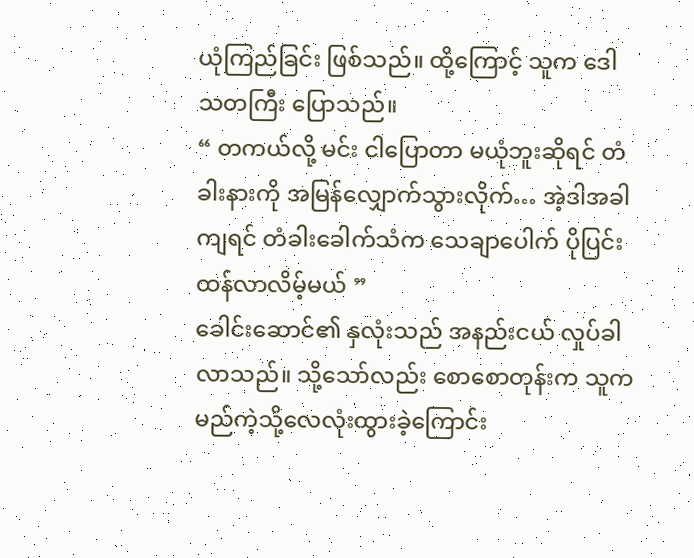ယုံကြည်ခြင်း ဖြစ်သည်။ ထို့ကြောင့် သူက ဒေါသတကြီး ပြောသည်။
“ တကယ်လို့ မင်း ငါပြောတာ မယုံဘူးဆိုရင် တံခါးနားကို အမြန်လျှောက်သွားလိုက်… အဲ့ဒါအခါကျရင် တံခါးခေါက်သံက သေချာပေါက် ပိုပြင်းထန်လာလိမ့်မယ် ”
ခေါင်းဆောင်၏ နှလုံးသည် အနည်းငယ် လှုပ်ခါလာသည်။ သို့သော်လည်း စောစောတုန်းက သူက မည်ကဲ့သို့လေလုံးထွားခဲ့ကြောင်း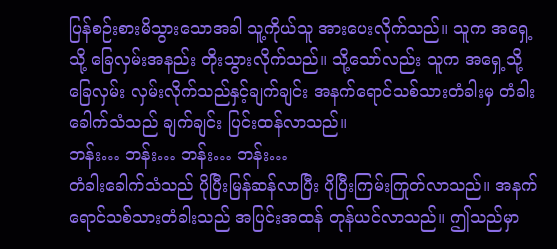ပြန်စဉ်းစားမိသွားသောအခါ သူ့ကိုယ်သူ အားပေးလိုက်သည်။ သူက အရှေ့သို့ ခြေလှမ်းအနည်း တိုးသွားလိုက်သည်။ သို့သော်လည်း သူက အရှေ့သို့ ခြေလှမ်း လှမ်းလိုက်သည်နှင့်ချက်ချင်း အနက်ရောင်သစ်သားတံခါးမှ တံခါးခေါက်သံသည် ချက်ချင်း ပြင်းထန်လာသည်။
ဘန်း… ဘန်း… ဘန်း… ဘန်း…
တံခါးခေါက်သံသည် ပိုပြီးမြန်ဆန်လာပြီး ပိုပြီးကြမ်းကြုတ်လာသည်။ အနက်ရောင်သစ်သားတံခါးသည် အပြင်းအထန် တုန်ယင်လာသည်။ ဤသည်မှာ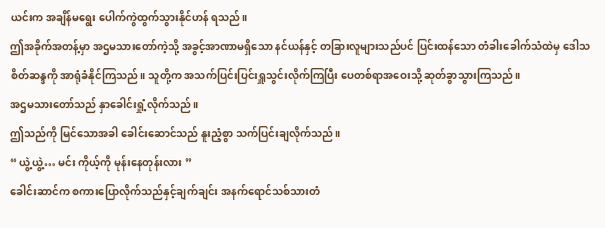ယင်းက အချိန်မရွေး ပေါက်ကွဲထွက်သွားနိုင်ဟန် ရသည်။
ဤအခိုက်အတန့်မှာ အဌမသားတော်ကဲ့သို့ အခွင့်အာဏာမရှိသော နင်ယန်နှင့် တခြားလူများသည်ပင် ပြင်းထန်သော တံခါးခေါက်သံထဲမှ ဒေါသစိတ်ဆန္ဒကို အာရုံခံနိုင်ကြသည်။ သူတို့က အသက်ပြင်းပြင်းရှူသွင်းလိုက်ကြပြီး ပေတစ်ရာအဝေးသို့ ဆုတ်ခွာသွားကြသည်။
အဌမသားတော်သည် နှာခေါင်းရှုံ့လိုက်သည်။
ဤသည်ကို မြင်သောအခါ ခေါင်းဆောင်သည် နူးညံ့စွာ သက်ပြင်းချလိုက်သည်။
“ ယွဲ့ယွဲ့… မင်း ကိုယ့်ကို မုန်းနေတုန်းလား ”
ခေါင်းဆာင်က စကားပြောလိုက်သည်နှင့်ချက်ချင်း အနက်ရောင်သစ်သားတံ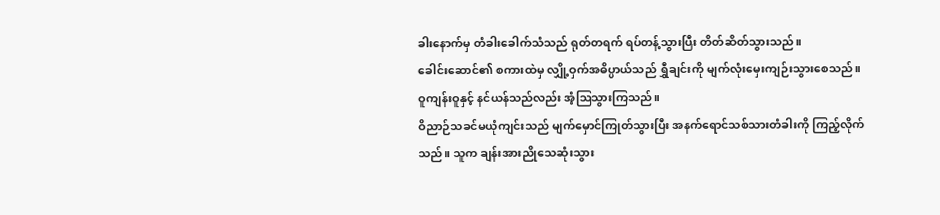ခါးနောက်မှ တံခါးခေါက်သံသည် ရုတ်တရက် ရပ်တန့်သွားပြီး တိတ်ဆိတ်သွားသည်။
ခေါင်းဆောင်၏ စကားထဲမှ လျှို့ဝှက်အဓိပ္ပာယ်သည် ရွှီချင်းကို မျက်လုံးမှေးကျဉ်းသွားစေသည်။
ဝူကျန်းဝူနှင့် နင်ယန်သည်လည်း အံ့ဩသွားကြသည်။
ဝိညာဉ်သခင်မယုံကျင်းသည် မျက်မှောင်ကြုတ်သွားပြီး အနက်ရောင်သစ်သားတံခါးကို ကြည့်လိုက်သည်။ သူက ချန်းအားညိုသေဆုံးသွား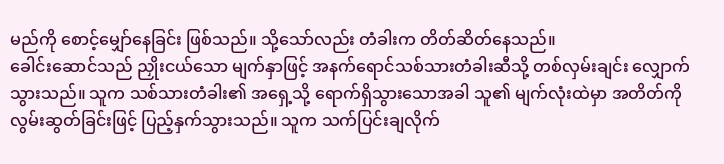မည်ကို စောင့်မျှော်နေခြင်း ဖြစ်သည်။ သို့သော်လည်း တံခါးက တိတ်ဆိတ်နေသည်။
ခေါင်းဆောင်သည် ညှိုးငယ်သော မျက်နှာဖြင့် အနက်ရောင်သစ်သားတံခါးဆီသို့ တစ်လှမ်းချင်း လျှောက်သွားသည်။ သူက သစ်သားတံခါး၏ အရှေ့သို့ ရောက်ရှိသွားသောအခါ သူ၏ မျက်လုံးထဲမှာ အတိတ်ကို လွမ်းဆွတ်ခြင်းဖြင့် ပြည့်နှက်သွားသည်။ သူက သက်ပြင်းချလိုက်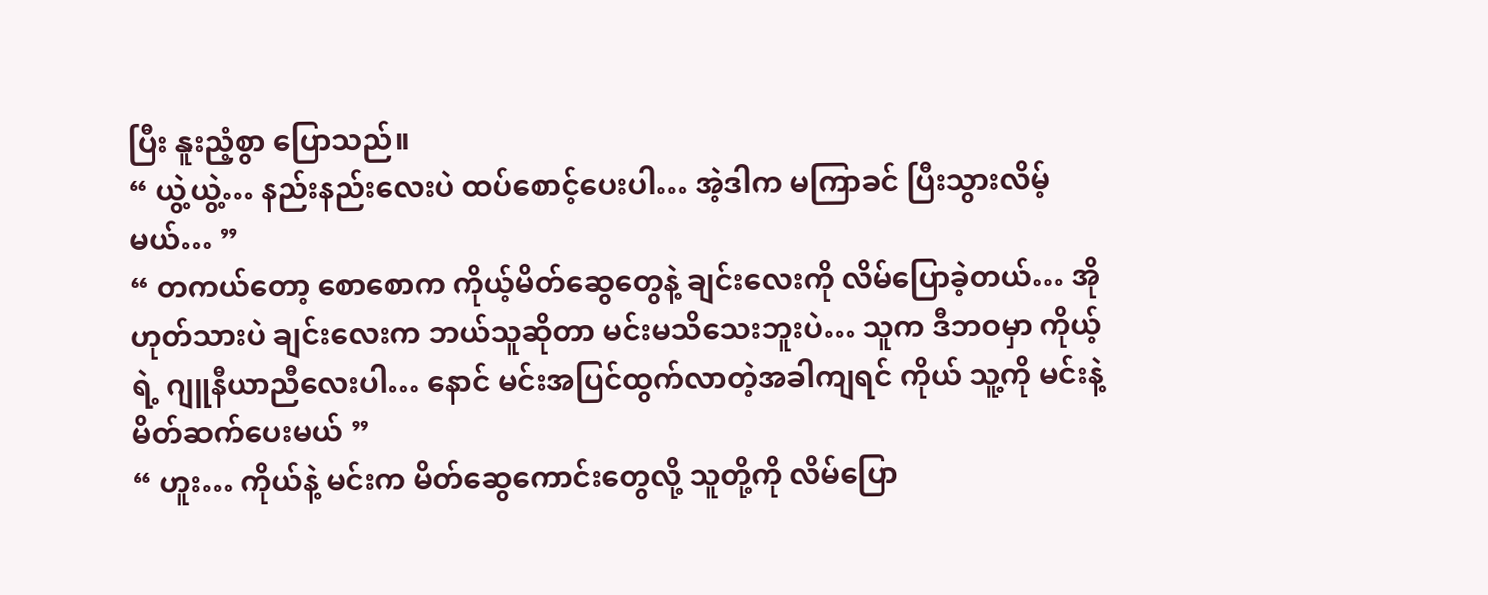ပြီး နူးညံ့စွာ ပြောသည်။
“ ယွဲ့ယွဲ့… နည်းနည်းလေးပဲ ထပ်စောင့်ပေးပါ… အဲ့ဒါက မကြာခင် ပြီးသွားလိမ့်မယ်… ”
“ တကယ်တော့ စောစောက ကိုယ့်မိတ်ဆွေတွေနဲ့ ချင်းလေးကို လိမ်ပြောခဲ့တယ်… အို ဟုတ်သားပဲ ချင်းလေးက ဘယ်သူဆိုတာ မင်းမသိသေးဘူးပဲ… သူက ဒီဘဝမှာ ကိုယ့်ရဲ့ ဂျူနီယာညီလေးပါ… နောင် မင်းအပြင်ထွက်လာတဲ့အခါကျရင် ကိုယ် သူ့ကို မင်းနဲ့ မိတ်ဆက်ပေးမယ် ”
“ ဟူး… ကိုယ်နဲ့ မင်းက မိတ်ဆွေကောင်းတွေလို့ သူတို့ကို လိမ်ပြော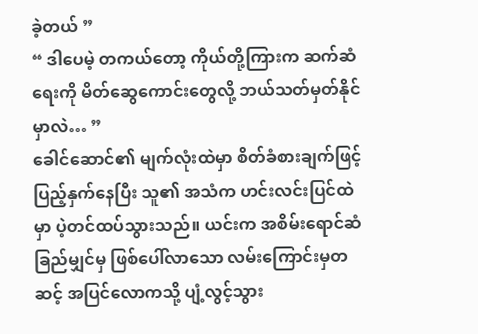ခဲ့တယ် ”
“ ဒါပေမဲ့ တကယ်တော့ ကိုယ်တို့ကြားက ဆက်ဆံရေးကို မိတ်ဆွေကောင်းတွေလို့ ဘယ်သတ်မှတ်နိုင်မှာလဲ… ”
ခေါင်ဆောင်၏ မျက်လုံးထဲမှာ စိတ်ခံစားချက်ဖြင့် ပြည့်နှက်နေပြီး သူ၏ အသံက ဟင်းလင်းပြင်ထဲမှာ ပဲ့တင်ထပ်သွားသည်။ ယင်းက အစိမ်းရောင်ဆံခြည်မျှင်မှ ဖြစ်ပေါ်လာသော လမ်းကြောင်းမှတဆင့် အပြင်လောကသို့ ပျံ့လွင့်သွား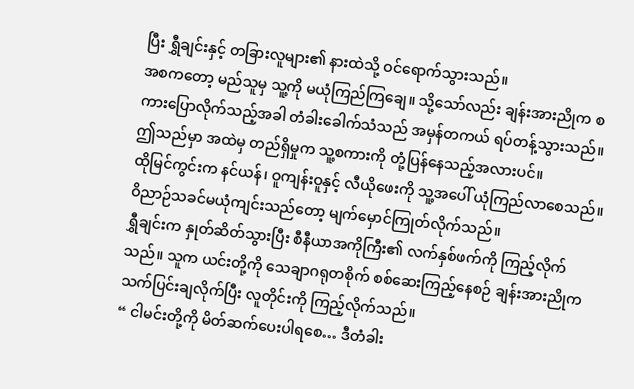ပြီး ရွှီချင်းနှင့် တခြားလူများ၏ နားထဲသို့ ဝင်ရောက်သွားသည်။
အစကတော့ မည်သူမှ သူ့ကို မယုံကြည်ကြချေ။ သို့သော်လည်း ချန်းအားညိုက စကားပြောလိုက်သည့်အခါ တံခါးခေါက်သံသည် အမှန်တကယ် ရပ်တန့်သွားသည်။ ဤသည်မှာ အထဲမှ တည်ရှိမှုက သူ့စကားကို တုံ့ပြန်နေသည့်အလားပင်။
ထိုမြင်ကွင်းက နင်ယန်၊ ဝူကျန်းဝူနှင့် လီယိုဖေးကို သူ့အပေါ် ယုံကြည်လာစေသည်။
ဝိညာဉ်သခင်မယုံကျင်းသည်တော့ မျက်မှောင်ကြုတ်လိုက်သည်။
ရွှီချင်းက နှုတ်ဆိတ်သွားပြီး စီနီယာအကိုကြီး၏ လက်နှစ်ဖက်ကို ကြည့်လိုက်သည်။ သူက ယင်းတို့ကို သေချာဂရုတစိုက် စစ်ဆေးကြည့်နေစဉ် ချန်းအားညိုက သက်ပြင်းချလိုက်ပြီး လူတိုင်းကို ကြည့်လိုက်သည်။
“ ငါမင်းတို့ကို မိတ်ဆက်ပေးပါရစေ… ဒီတံခါး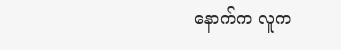နောက်က လူက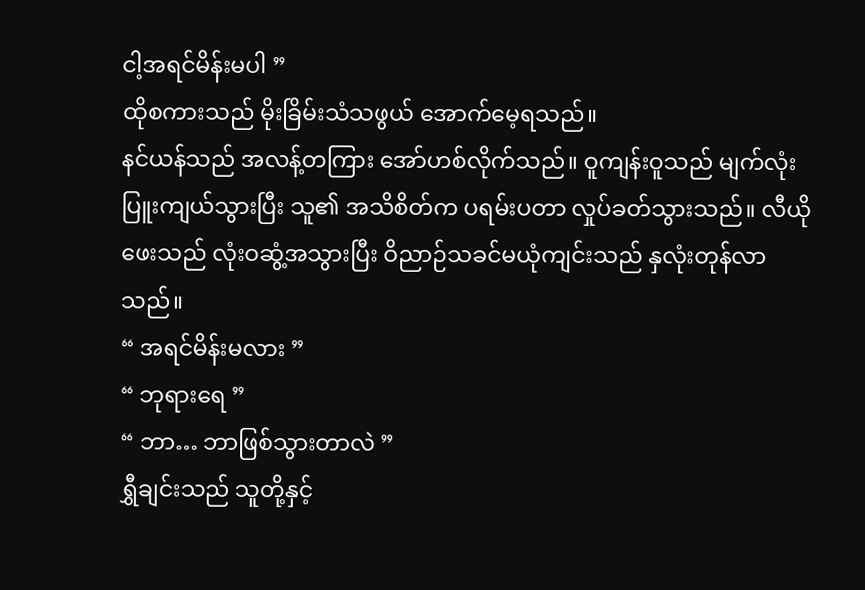ငါ့အရင်မိန်းမပါ ”
ထိုစကားသည် မိုးခြိမ်းသံသဖွယ် အောက်မေ့ရသည်။
နင်ယန်သည် အလန့်တကြား အော်ဟစ်လိုက်သည်။ ဝူကျန်းဝူသည် မျက်လုံးပြူးကျယ်သွားပြီး သူ၏ အသိစိတ်က ပရမ်းပတာ လှုပ်ခတ်သွားသည်။ လီယိုဖေးသည် လုံးဝဆွံ့အသွားပြီး ဝိညာဉ်သခင်မယုံကျင်းသည် နှလုံးတုန်လာသည်။
“ အရင်မိန်းမလား ”
“ ဘုရားရေ ”
“ ဘာ… ဘာဖြစ်သွားတာလဲ ”
ရွှီချင်းသည် သူတို့နှင့်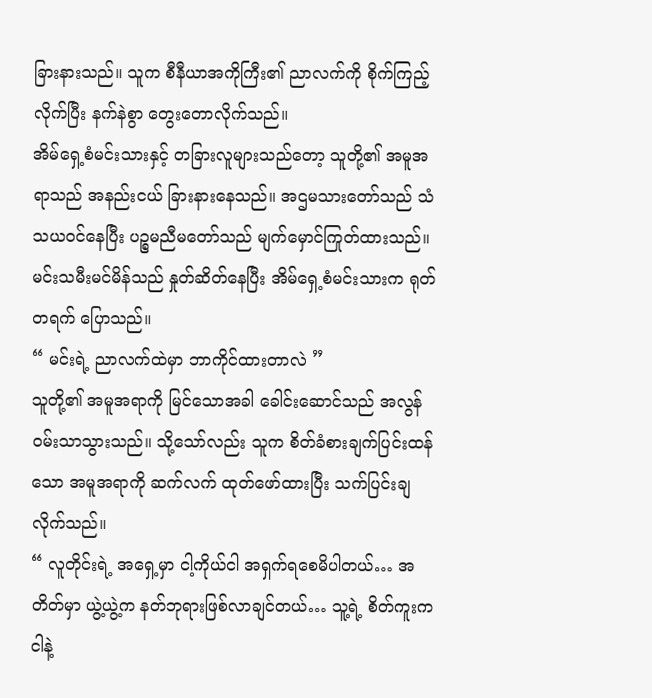ခြားနားသည်။ သူက စီနီယာအကိုကြီး၏ ညာလက်ကို စိုက်ကြည့်လိုက်ပြီး နက်နဲစွာ တွေးတောလိုက်သည်။
အိမ်ရှေ့စံမင်းသားနှင့် တခြားလူများသည်တော့ သူတို့၏ အမူအရာသည် အနည်းငယ် ခြားနားနေသည်။ အဌမသားတော်သည် သံသယဝင်နေပြီး ပဉ္စမညီမတော်သည် မျက်မှောင်ကြုတ်ထားသည်။ မင်းသမီးမင်မိန်သည် နှုတ်ဆိတ်နေပြီး အိမ်ရှေ့စံမင်းသားက ရုတ်တရက် ပြောသည်။
“ မင်းရဲ့ ညာလက်ထဲမှာ ဘာကိုင်ထားတာလဲ ”
သူတို့၏ အမူအရာကို မြင်သောအခါ ခေါင်းဆောင်သည် အလွန်ဝမ်းသာသွားသည်။ သို့သော်လည်း သူက စိတ်ခံစားချက်ပြင်းထန်သော အမူအရာကို ဆက်လက် ထုတ်ဖော်ထားပြီး သက်ပြင်းချလိုက်သည်။
“ လူတိုင်းရဲ့ အရှေ့မှာ ငါ့ကိုယ်ငါ အရှက်ရစေမိပါတယ်… အတိတ်မှာ ယွဲ့ယွဲ့က နတ်ဘုရားဖြစ်လာချင်တယ်… သူ့ရဲ့ စိတ်ကူးက ငါနဲ့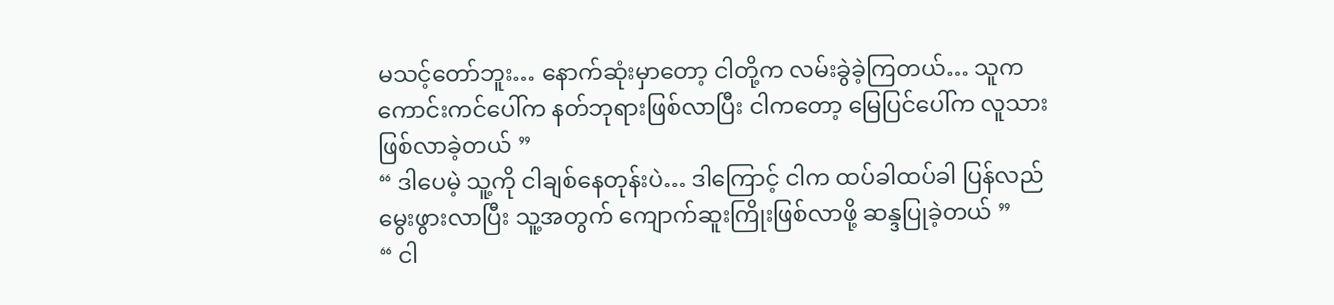မသင့်တော်ဘူး… နောက်ဆုံးမှာတော့ ငါတို့က လမ်းခွဲခဲ့ကြတယ်… သူက ကောင်းကင်ပေါ်က နတ်ဘုရားဖြစ်လာပြီး ငါကတော့ မြေပြင်ပေါ်က လူသားဖြစ်လာခဲ့တယ် ”
“ ဒါပေမဲ့ သူ့ကို ငါချစ်နေတုန်းပဲ… ဒါကြောင့် ငါက ထပ်ခါထပ်ခါ ပြန်လည်မွေးဖွားလာပြီး သူ့အတွက် ကျောက်ဆူးကြိုးဖြစ်လာဖို့ ဆန္ဒပြုခဲ့တယ် ”
“ ငါ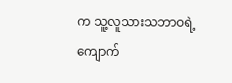က သူ့လူသားသဘာဝရဲ့ ကျောက်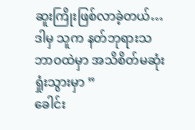ဆူးကြိုးဖြစ်လာခဲ့တယ်… ဒါမှ သူက နတ်ဘုရားသဘာဝထဲမှာ အသိစိတ်မဆုံးရှုံးသွားမှာ ”
ခေါင်း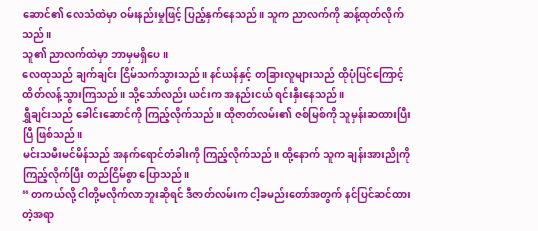ဆောင်၏ လေသံထဲမှာ ဝမ်းနည်းမှုဖြင့် ပြည့်နှက်နေသည်။ သူက ညာလက်ကို ဆန့်ထုတ်လိုက်သည်။
သူ၏ ညာလက်ထဲမှာ ဘာမှမရှိပေ။
လေထုသည် ချက်ချင်း ငြိမ်သက်သွားသည်။ နင်ယန်နှင့် တခြားလူများသည် ထိုပုံပြင်ကြောင့် ထိတ်လန့်သွားကြသည်။ သို့သော်လည်း ယင်းက အနည်းငယ် ရင်းနှီးနေသည်။
ရွှီချင်းသည် ခေါင်းဆောင်ကို ကြည့်လိုက်သည်။ ထိုဇာတ်လမ်း၏ ဇစ်မြစ်ကို သူမှန်းဆထားပြီးပြီ ဖြစ်သည်။
မင်းသမီးမင်မိန်သည် အနက်ရောင်တံခါးကို ကြည့်လိုက်သည်။ ထို့နောက် သူက ချန်းအားညိုကို ကြည့်လိုက်ပြီး တည်ငြိမ်စွာ ပြောသည်။
“ တကယ်လို့ ငါတို့မလိုက်လာဘူးဆိုရင် ဒီဇာတ်လမ်းက ငါ့ခမည်းတော်အတွက် နင်ပြင်ဆင်ထားတဲ့အရာ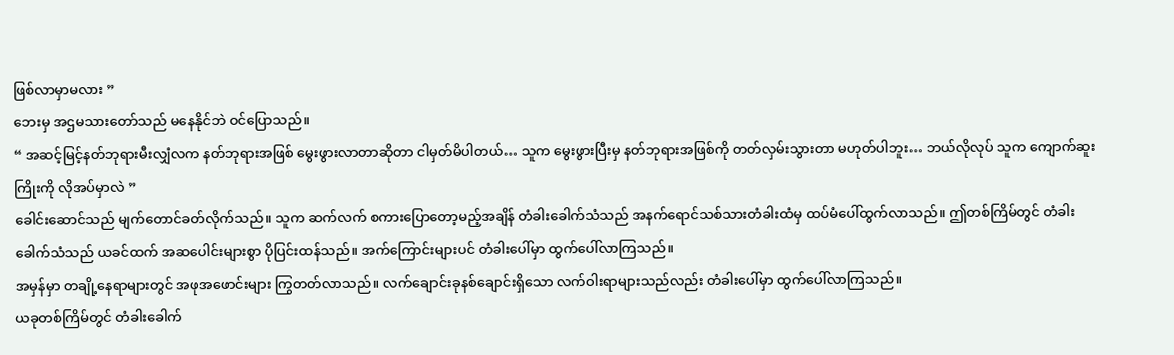ဖြစ်လာမှာမလား ”
ဘေးမှ အဌမသားတော်သည် မနေနိုင်ဘဲ ဝင်ပြောသည်။
“ အဆင့်မြင့်နတ်ဘုရားမီးလျှံလက နတ်ဘုရားအဖြစ် မွေးဖွားလာတာဆိုတာ ငါမှတ်မိပါတယ်… သူက မွေးဖွားပြီးမှ နတ်ဘုရားအဖြစ်ကို တတ်လှမ်းသွားတာ မဟုတ်ပါဘူး… ဘယ်လိုလုပ် သူက ကျောက်ဆူးကြိုးကို လိုအပ်မှာလဲ ”
ခေါင်းဆောင်သည် မျက်တောင်ခတ်လိုက်သည်။ သူက ဆက်လက် စကားပြောတော့မည့်အချိန် တံခါးခေါက်သံသည် အနက်ရောင်သစ်သားတံခါးထံမှ ထပ်မံပေါ်ထွက်လာသည်။ ဤတစ်ကြိမ်တွင် တံခါးခေါက်သံသည် ယခင်ထက် အဆပေါင်းများစွာ ပိုပြင်းထန်သည်။ အက်ကြောင်းများပင် တံခါးပေါ်မှာ ထွက်ပေါ်လာကြသည်။
အမှန်မှာ တချို့နေရာများတွင် အဖုအဖောင်းများ ကြွတတ်လာသည်။ လက်ချောင်းခုနစ်ချောင်းရှိသော လက်ဝါးရာများသည်လည်း တံခါးပေါ်မှာ ထွက်ပေါ်လာကြသည်။
ယခုတစ်ကြိမ်တွင် တံခါးခေါက်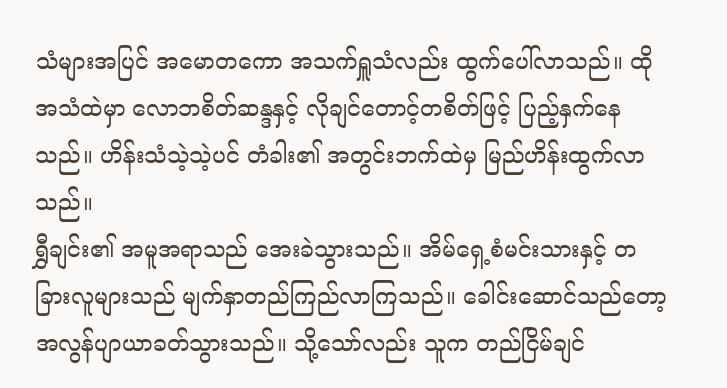သံများအပြင် အမောတကော အသက်ရှူသံလည်း ထွက်ပေါ်လာသည်။ ထိုအသံထဲမှာ လောဘစိတ်ဆန္ဒနှင့် လိုချင်တောင့်တစိတ်ဖြင့် ပြည့်နှက်နေသည်။ ဟိန်းသံသဲ့သဲ့ပင် တံခါး၏ အတွင်းဘက်ထဲမှ မြည်ဟိန်းထွက်လာသည်။
ရွှီချင်း၏ အမူအရာသည် အေးခဲသွားသည်။ အိမ်ရှေ့စံမင်းသားနှင့် တခြားလူများသည် မျက်နှာတည်ကြည်လာကြသည်။ ခေါင်းဆောင်သည်တော့ အလွန်ပျာယာခတ်သွားသည်။ သို့သော်လည်း သူက တည်ငြိမ်ချင်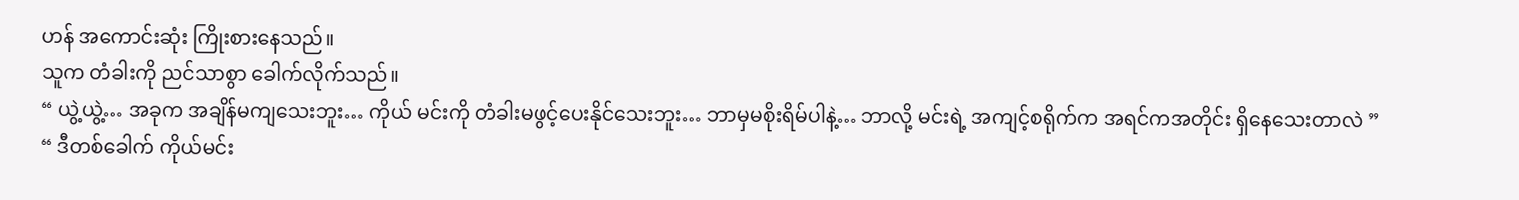ဟန် အကောင်းဆုံး ကြိုးစားနေသည်။
သူက တံခါးကို ညင်သာစွာ ခေါက်လိုက်သည်။
“ ယွဲ့ယွဲ့… အခုက အချိန်မကျသေးဘူး… ကိုယ် မင်းကို တံခါးမဖွင့်ပေးနိုင်သေးဘူး… ဘာမှမစိုးရိမ်ပါနဲ့… ဘာလို့ မင်းရဲ့ အကျင့်စရိုက်က အရင်ကအတိုင်း ရှိနေသေးတာလဲ ”
“ ဒီတစ်ခေါက် ကိုယ်မင်း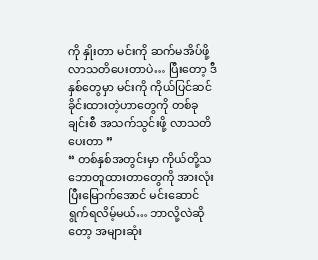ကို နှိုးတာ မင်းကို ဆက်မအိပ်ဖို့ လာသတိပေးတာပဲ… ပြီးတော့ ဒီနှစ်တွေမှာ မင်းကို ကိုယ်ပြင်ဆင်ခိုင်းထားတဲ့ဟာတွေကို တစ်ခုချင်းစီ အသက်သွင်းဖို့ လာသတိပေးတာ ”
“ တစ်နှစ်အတွင်းမှာ ကိုယ်တို့သဘောတူထားတာတွေကို အားလုံးပြီးမြောက်အောင် မင်းဆောင်ရွက်ရလိမ့်မယ်… ဘာလို့လဲဆိုတော့ အများဆုံး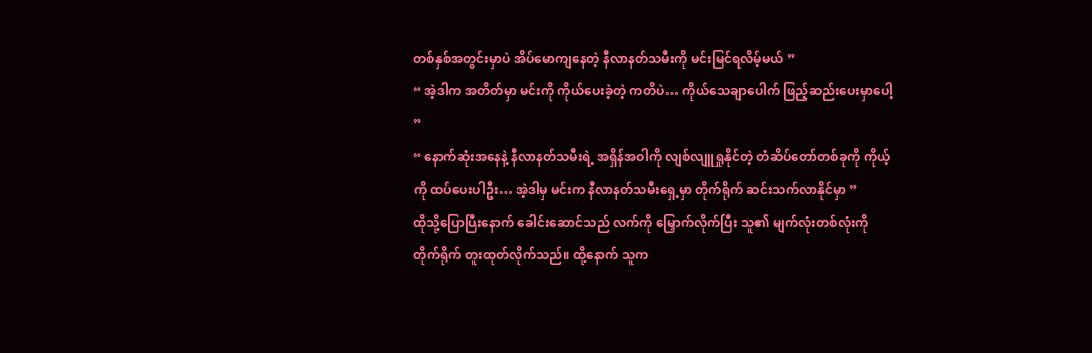တစ်နှစ်အတွင်းမှာပဲ အိပ်မောကျနေတဲ့ နီလာနတ်သမီးကို မင်းမြင်ရလိမ့်မယ် ”
“ အဲ့ဒါက အတိတ်မှာ မင်းကို ကိုယ်ပေးခဲ့တဲ့ ကတိပဲ… ကိုယ်သေချာပေါက် ဖြည့်ဆည်းပေးမှာပေါ့ ”
“ နောက်ဆုံးအနေနဲ့ နီလာနတ်သမီးရဲ့ အရှိန်အဝါကို လျစ်လျူရှုနိုင်တဲ့ တံဆိပ်တော်တစ်ခုကို ကိုယ့်ကို ထပ်ပေးပါဦး… အဲ့ဒါမှ မင်းက နီလာနတ်သမီးရှေ့မှာ တိုက်ရိုက် ဆင်းသက်လာနိုင်မှာ ”
ထိုသို့ပြောပြီးနောက် ခေါင်းဆောင်သည် လက်ကို မြှောက်လိုက်ပြီး သူ၏ မျက်လုံးတစ်လုံးကို တိုက်ရိုက် တူးထုတ်လိုက်သည်။ ထို့နောက် သူက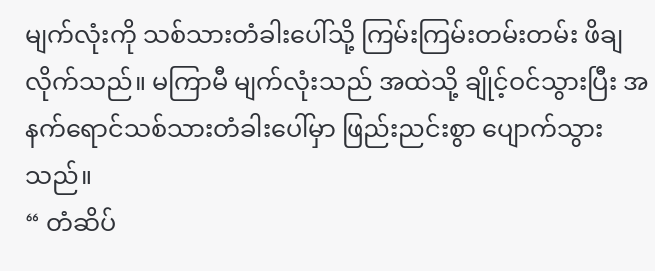မျက်လုံးကို သစ်သားတံခါးပေါ်သို့ ကြမ်းကြမ်းတမ်းတမ်း ဖိချလိုက်သည်။ မကြာမီ မျက်လုံးသည် အထဲသို့ ချိုင့်ဝင်သွားပြီး အနက်ရောင်သစ်သားတံခါးပေါ်မှာ ဖြည်းညင်းစွာ ပျောက်သွားသည်။
“ တံဆိပ်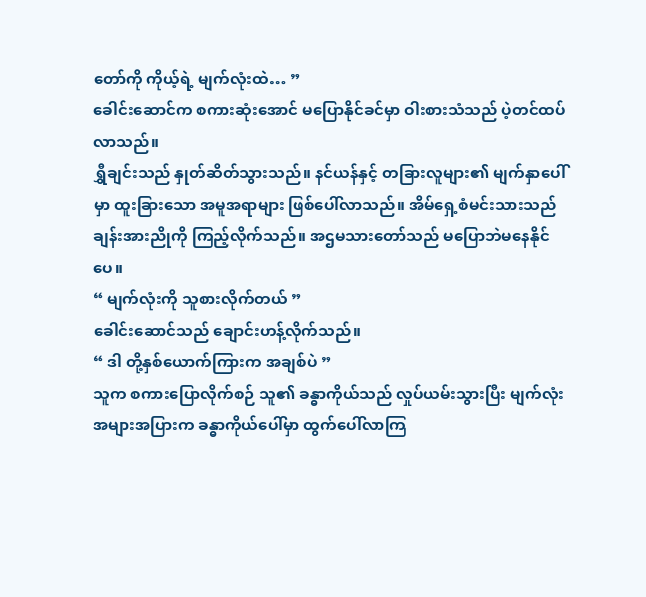တော်ကို ကိုယ့်ရဲ့ မျက်လုံးထဲ… ”
ခေါင်းဆောင်က စကားဆုံးအောင် မပြောနိုင်ခင်မှာ ဝါးစားသံသည် ပဲ့တင်ထပ်လာသည်။
ရွှီချင်းသည် နှုတ်ဆိတ်သွားသည်။ နင်ယန်နှင့် တခြားလူများ၏ မျက်နှာပေါ်မှာ ထူးခြားသော အမူအရာများ ဖြစ်ပေါ်လာသည်။ အိမ်ရှေ့စံမင်းသားသည် ချန်းအားညိုကို ကြည့်လိုက်သည်။ အဌမသားတော်သည် မပြောဘဲမနေနိုင်ပေ။
“ မျက်လုံးကို သူစားလိုက်တယ် ”
ခေါင်းဆောင်သည် ချောင်းဟန့်လိုက်သည်။
“ ဒါ တို့နှစ်ယောက်ကြားက အချစ်ပဲ ”
သူက စကားပြောလိုက်စဉ် သူ၏ ခန္ဓာကိုယ်သည် လှုပ်ယမ်းသွားပြီး မျက်လုံးအများအပြားက ခန္ဓာကိုယ်ပေါ်မှာ ထွက်ပေါ်လာကြ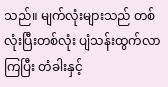သည်။ မျက်လုံးများသည် တစ်လုံးပြီးတစ်လုံး ပျံသန်းထွက်လာကြပြီး တံခါးနှင့်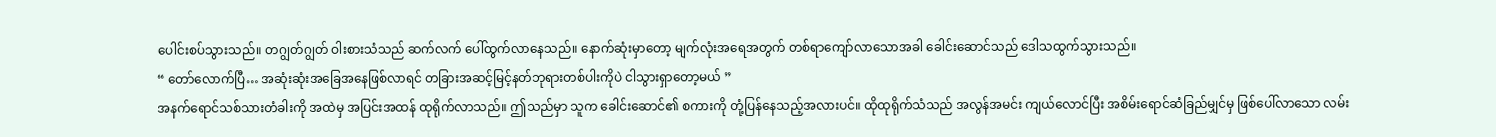ပေါင်းစပ်သွားသည်။ တဂျွတ်ဂျွတ် ဝါးစားသံသည် ဆက်လက် ပေါ်ထွက်လာနေသည်။ နောက်ဆုံးမှာတော့ မျက်လုံးအရေအတွက် တစ်ရာကျော်လာသောအခါ ခေါင်းဆောင်သည် ဒေါသထွက်သွားသည်။
“ တော်လောက်ပြီ… အဆုံးဆုံးအခြေအနေဖြစ်လာရင် တခြားအဆင့်မြင့်နတ်ဘုရားတစ်ပါးကိုပဲ ငါသွားရှာတော့မယ် ”
အနက်ရောင်သစ်သားတံခါးကို အထဲမှ အပြင်းအထန် ထုရိုက်လာသည်။ ဤသည်မှာ သူက ခေါင်းဆောင်၏ စကားကို တုံ့ပြန်နေသည့်အလားပင်။ ထိုထုရိုက်သံသည် အလွန်အမင်း ကျယ်လောင်ပြီး အစိမ်းရောင်ဆံခြည်မျှင်မှ ဖြစ်ပေါ်လာသော လမ်း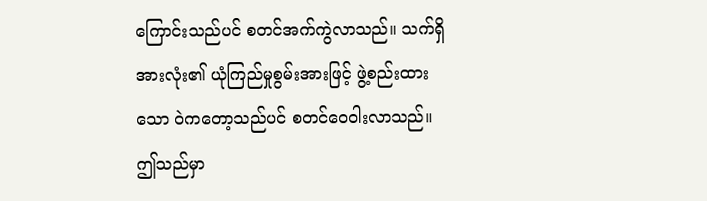ကြောင်းသည်ပင် စတင်အက်ကွဲလာသည်။ သက်ရှိအားလုံး၏ ယုံကြည်မှုစွမ်းအားဖြင့် ဖွဲ့စည်းထားသော ဝဲကတော့သည်ပင် စတင်ဝေဝါးလာသည်။
ဤသည်မှာ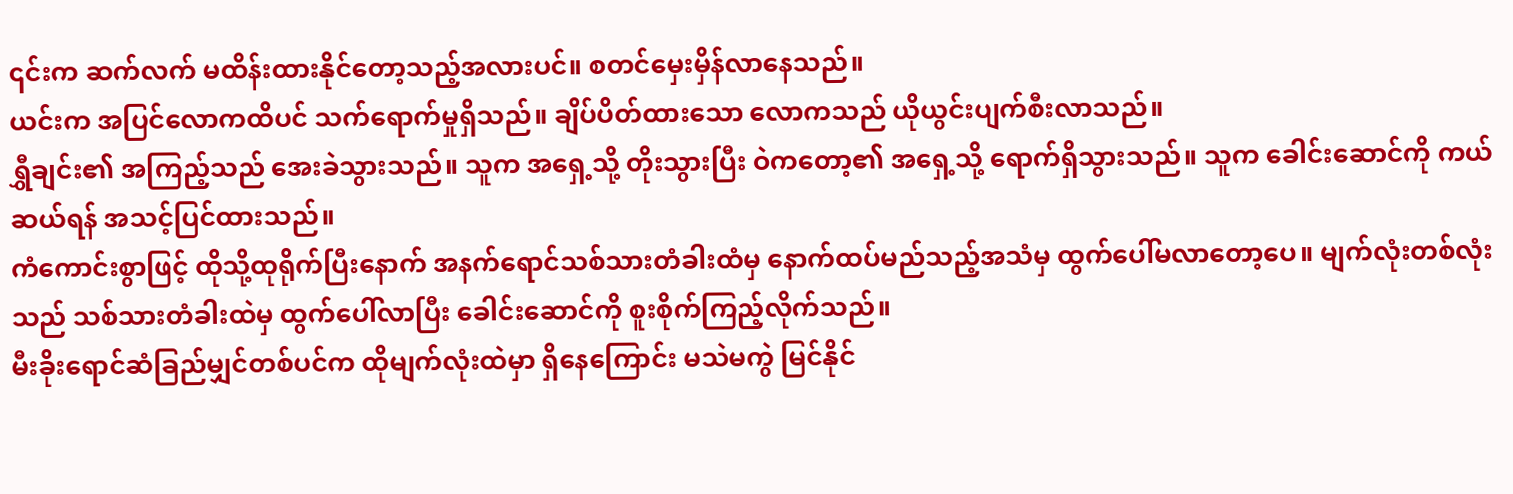၎င်းက ဆက်လက် မထိန်းထားနိုင်တော့သည့်အလားပင်။ စတင်မှေးမှိန်လာနေသည်။
ယင်းက အပြင်လောကထိပင် သက်ရောက်မှုရှိသည်။ ချိပ်ပိတ်ထားသော လောကသည် ယိုယွင်းပျက်စီးလာသည်။
ရွှီချင်း၏ အကြည့်သည် အေးခဲသွားသည်။ သူက အရှေ့သို့ တိုးသွားပြီး ဝဲကတော့၏ အရှေ့သို့ ရောက်ရှိသွားသည်။ သူက ခေါင်းဆောင်ကို ကယ်ဆယ်ရန် အသင့်ပြင်ထားသည်။
ကံကောင်းစွာဖြင့် ထိုသို့ထုရိုက်ပြီးနောက် အနက်ရောင်သစ်သားတံခါးထံမှ နောက်ထပ်မည်သည့်အသံမှ ထွက်ပေါ်မလာတော့ပေ။ မျက်လုံးတစ်လုံးသည် သစ်သားတံခါးထဲမှ ထွက်ပေါ်လာပြီး ခေါင်းဆောင်ကို စူးစိုက်ကြည့်လိုက်သည်။
မီးခိုးရောင်ဆံခြည်မျှင်တစ်ပင်က ထိုမျက်လုံးထဲမှာ ရှိနေကြောင်း မသဲမကွဲ မြင်နိုင်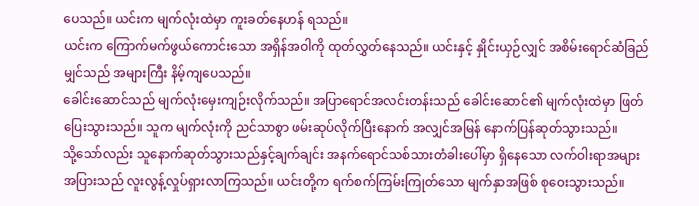ပေသည်။ ယင်းက မျက်လုံးထဲမှာ ကူးခတ်နေဟန် ရသည်။
ယင်းက ကြောက်မက်ဖွယ်ကောင်းသော အရှိန်အဝါကို ထုတ်လွှတ်နေသည်။ ယင်းနှင့် နှိုင်းယှဉ်လျှင် အစိမ်းရောင်ဆံခြည်မျှင်သည် အများကြီး နိမ့်ကျပေသည်။
ခေါင်းဆောင်သည် မျက်လုံးမှေးကျဉ်းလိုက်သည်။ အပြာရောင်အလင်းတန်းသည် ခေါင်းဆောင်၏ မျက်လုံးထဲမှာ ဖြတ်ပြေးသွားသည်။ သူက မျက်လုံးကို ညင်သာစွာ ဖမ်းဆုပ်လိုက်ပြီးနောက် အလျှင်အမြန် နောက်ပြန်ဆုတ်သွားသည်။
သို့သော်လည်း သူနောက်ဆုတ်သွားသည်နှင့်ချက်ချင်း အနက်ရောင်သစ်သားတံခါးပေါ်မှာ ရှိနေသော လက်ဝါးရာအများအပြားသည် လူးလွန့်လှုပ်ရှားလာကြသည်။ ယင်းတို့က ရက်စက်ကြမ်းကြုတ်သော မျက်နှာအဖြစ် စုဝေးသွားသည်။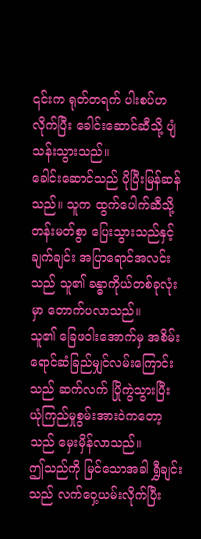၎င်းက ရုတ်တရက် ပါးစပ်ဟလိုက်ပြီး ခေါင်းဆောင်ဆီသို့ ပျံသန်းသွားသည်။
ခေါင်းဆောင်သည် ပိုပြီးမြန်ဆန်သည်။ သူက ထွက်ပေါက်ဆီသို့ တန်းမတ်စွာ ပြေးသွားသည်နှင့်ချက်ချင်း အပြာရောင်အလင်းသည် သူ၏ ခန္ဓာကိုယ်တစ်ခုလုံးမှာ တောက်ပလာသည်။
သူ၏ ခြေဖဝါးအောက်မှ အစိမ်းရောင်ဆံခြည်မျှင်လမ်းကြောင်းသည် ဆက်လက် ပြိုကွဲသွားပြီး ယုံကြည်မှုစွမ်းအားဝဲကတော့သည် မှေးမှိန်လာသည်။
ဤသည်ကို မြင်သောအခါ ရွှီချင်းသည် လက်ဝှေ့ယမ်းလိုက်ပြီး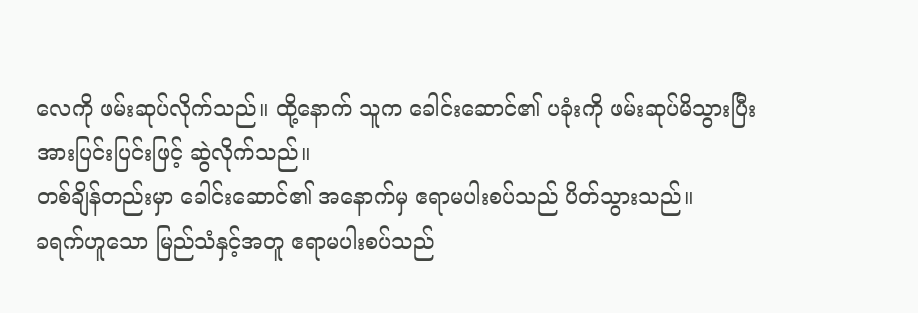လေကို ဖမ်းဆုပ်လိုက်သည်။ ထို့နောက် သူက ခေါင်းဆောင်၏ ပခုံးကို ဖမ်းဆုပ်မိသွားပြီး အားပြင်းပြင်းဖြင့် ဆွဲလိုက်သည်။
တစ်ချိန်တည်းမှာ ခေါင်းဆောင်၏ အနောက်မှ ဧရာမပါးစပ်သည် ပိတ်သွားသည်။
ခရက်ဟူသော မြည်သံနှင့်အတူ ဧရာမပါးစပ်သည်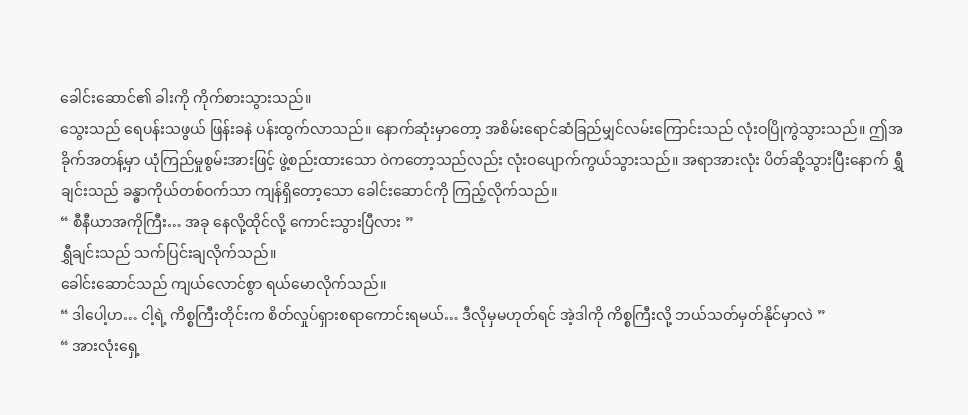ခေါင်းဆောင်၏ ခါးကို ကိုက်စားသွားသည်။
သွေးသည် ရေပန်းသဖွယ် ဖြန်းခနဲ ပန်းထွက်လာသည်။ နောက်ဆုံးမှာတော့ အစိမ်းရောင်ဆံခြည်မျှင်လမ်းကြောင်းသည် လုံးဝပြိုကွဲသွားသည်။ ဤအခိုက်အတန့်မှာ ယုံကြည်မှုစွမ်းအားဖြင့် ဖွဲ့စည်းထားသော ဝဲကတော့သည်လည်း လုံးဝပျောက်ကွယ်သွားသည်။ အရာအားလုံး ပိတ်ဆို့သွားပြီးနောက် ရွှီချင်းသည် ခန္ဓာကိုယ်တစ်ဝက်သာ ကျန်ရှိတော့သော ခေါင်းဆောင်ကို ကြည့်လိုက်သည်။
“ စီနီယာအကိုကြီး… အခု နေလို့ထိုင်လို့ ကောင်းသွားပြီလား ”
ရွှီချင်းသည် သက်ပြင်းချလိုက်သည်။
ခေါင်းဆောင်သည် ကျယ်လောင်စွာ ရယ်မောလိုက်သည်။
“ ဒါပေါ့ဟ… ငါ့ရဲ့ ကိစ္စကြီးတိုင်းက စိတ်လှုပ်ရှားစရာကောင်းရမယ်… ဒီလိုမှမဟုတ်ရင် အဲ့ဒါကို ကိစ္စကြီးလို့ ဘယ်သတ်မှတ်နိုင်မှာလဲ ”
“ အားလုံးရှေ့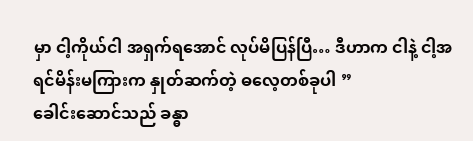မှာ ငါ့ကိုယ်ငါ အရှက်ရအောင် လုပ်မိပြန်ပြီ… ဒီဟာက ငါနဲ့ ငါ့အရင်မိန်းမကြားက နှုတ်ဆက်တဲ့ ဓလေ့တစ်ခုပါ ”
ခေါင်းဆောင်သည် ခန္ဓာ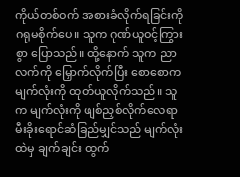ကိုယ်တစ်ဝက် အစားခံလိုက်ရခြင်းကို ဂရုမစိုက်ပေ။ သူက ဂုဏ်ယူဝင့်ကြွားစွာ ပြောသည်။ ထို့နောက် သူက ညာလက်ကို မြှောက်လိုက်ပြီး စောစောက မျက်လုံးကို ထုတ်ယူလိုက်သည်။ သူက မျက်လုံးကို ဖျစ်ညှစ်လိုက်လေရာ မီးခိုးရောင်ဆံခြည်မျှင်သည် မျက်လုံးထဲမှ ချက်ချင်း ထွက်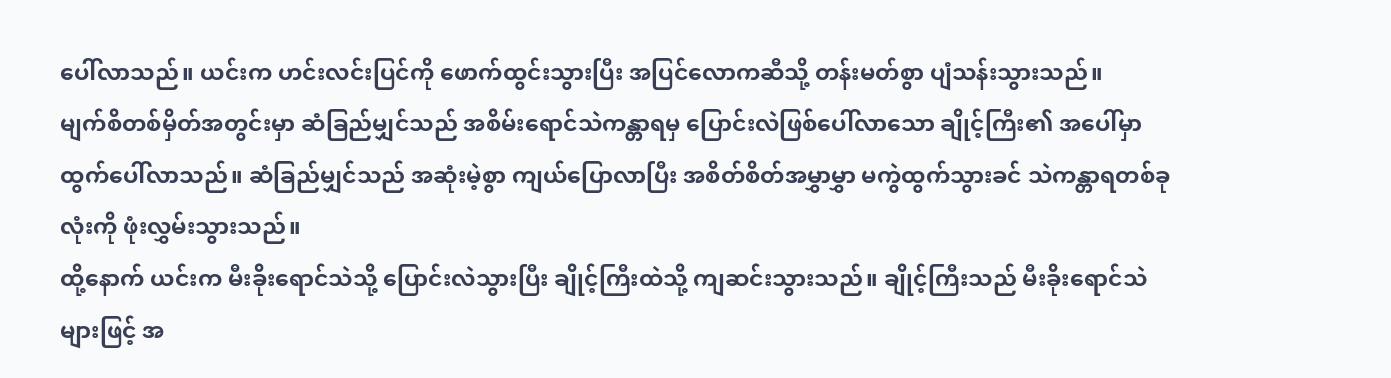ပေါ်လာသည်။ ယင်းက ဟင်းလင်းပြင်ကို ဖောက်ထွင်းသွားပြီး အပြင်လောကဆီသို့ တန်းမတ်စွာ ပျံသန်းသွားသည်။
မျက်စိတစ်မှိတ်အတွင်းမှာ ဆံခြည်မျှင်သည် အစိမ်းရောင်သဲကန္တာရမှ ပြောင်းလဲဖြစ်ပေါ်လာသော ချိုင့်ကြီး၏ အပေါ်မှာ ထွက်ပေါ်လာသည်။ ဆံခြည်မျှင်သည် အဆုံးမဲ့စွာ ကျယ်ပြောလာပြီး အစိတ်စိတ်အမွှာမွှာ မကွဲထွက်သွားခင် သဲကန္တာရတစ်ခုလုံးကို ဖုံးလွှမ်းသွားသည်။
ထို့နောက် ယင်းက မီးခိုးရောင်သဲသို့ ပြောင်းလဲသွားပြီး ချိုင့်ကြီးထဲသို့ ကျဆင်းသွားသည်။ ချိုင့်ကြီးသည် မီးခိုးရောင်သဲများဖြင့် အ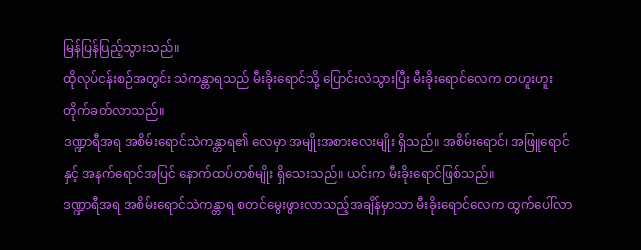မြန်ပြန်ပြည့်သွားသည်။
ထိုလုပ်ငန်းစဉ်အတွင်း သဲကန္တာရသည် မီးခိုးရောင်သို့ ပြောင်းလဲသွားပြီး မီးခိုးရောင်လေက တဟူးဟူး တိုက်ခတ်လာသည်။
ဒဏ္ဍာရီအရ အစိမ်းရောင်သဲကန္တာရ၏ လေမှာ အမျိုးအစားလေးမျိုး ရှိသည်။ အစိမ်းရောင်၊ အဖြူရောင်နှင့် အနက်ရောင်အပြင် နောက်ထပ်တစ်မျိုး ရှိသေးသည်။ ယင်းက မီးခိုးရောင်ဖြစ်သည်။
ဒဏ္ဍာရီအရ အစိမ်းရောင်သဲကန္တာရ စတင်မွေးဖွားလာသည့်အချိန်မှာသာ မီးခိုးရောင်လေက ထွက်ပေါ်လာ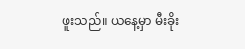ဖူးသည်။ ယနေ့မှာ မီးခိုး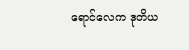ရောင်လေက ဒုတိယ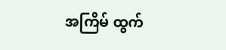အကြိမ် ထွက်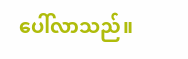ပေါ်လာသည်။